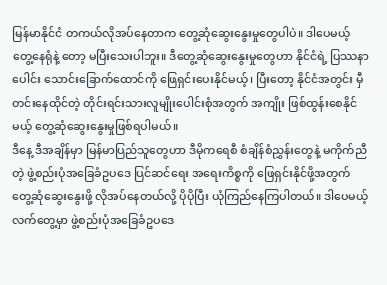မြန်မာနိုင်ငံ တကယ်လိုအပ်နေတာက တွေ့ဆုံဆွေးနွေးမှုတွေပါပဲ။ ဒါပေမယ့် တွေ့နေရုံနဲ့ တော့ မပြီးသေးပါဘူး။ ဒီတွေ့ဆုံဆွေးနွေးမှုတွေဟာ နိုင်ငံရဲ့ ပြဿနာပေါင်း သောင်းခြောက်ထောင်ကို ဖြေရှင်းပေးနိုင်မယ့်၊ ပြီးတော့ နိုင်ငံအတွင်း မှီတင်းနေထိုင်တဲ့ တိုင်းရင်းသားလူမျိုးပေါင်းစုံအတွက် အကျိုး ဖြစ်ထွန်းစေနိုင်မယ့် တွေ့ဆုံဆွေးနွေးမှုဖြစ်ရပါမယ်။
ဒီနေ့ ဒီအချိန်မှာ မြန်မာပြည်သူတွေဟာ ဒီမိုကရေစီ စံချိန်စံညွှန်းတွေနဲ့ မကိုက်ညီတဲ့ ဖွဲ့စည်းပုံအခြေခံဥပဒေ ပြင်ဆင်ရေး အရေးကိစ္စကို ဖြေရှင်းနိုင်ဖို့အတွက် တွေ့ဆုံဆွေးနွေးဖို့ လိုအပ်နေတယ်လို့ ပိုပိုပြီး ယုံကြည်နေကြပါတယ်။ ဒါပေမယ့် လက်တွေ့မှာ ဖွဲ့စည်းပုံအခြေခံဥပဒေ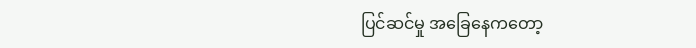ပြင်ဆင်မှု အခြေနေကတော့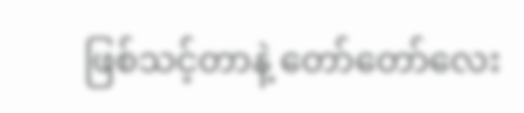ဖြစ်သင့်တာနဲ့ တော်တော်လေး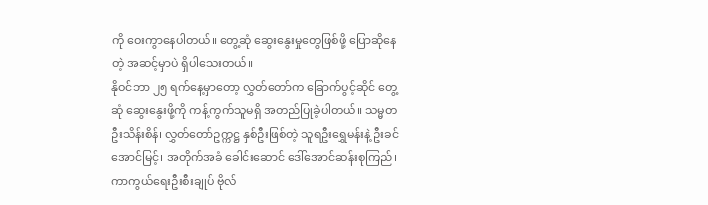ကို ဝေးကွာနေပါတယ်။ တွေ့ဆုံ ဆွေးနွေးမှုတွေဖြစ်ဖို့ ပြောဆိုနေတဲ့ အဆင့်မှာပဲ ရှိပါသေးတယ်။
နိုဝင်ဘာ ၂၅ ရက်နေ့မှာတော့ လွှတ်တော်က ခြောက်ပွင့်ဆိုင် တွေ့ဆုံ ဆွေးနွေးဖို့ကို ကန့်ကွက်သူမရှိ အတည်ပြုခဲ့ပါတယ်။ သမ္မတ ဦးသိန်းစိန်၊ လွှတ်တော်ဥက္ကဋ္ဌ နှစ်ဦးဖြစ်တဲ့ သူရဦးရွှေမန်းနဲ့ ဦးခင်အောင်မြင့်၊ အတိုက်အခံ ခေါင်းဆောင် ဒေါ်အောင်ဆန်းစုကြည်၊ ကာကွယ်ရေးဦးစီးချုပ် ဗိုလ်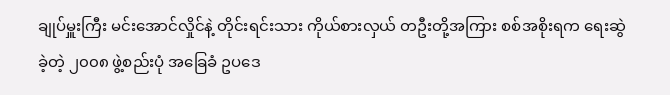ချုပ်မှူးကြီး မင်းအောင်လှိုင်နဲ့ တိုင်းရင်းသား ကိုယ်စားလှယ် တဦးတို့အကြား စစ်အစိုးရက ရေးဆွဲခဲ့တဲ့ ၂၀၀၈ ဖွဲ့စည်းပုံ အခြေခံ ဥပဒေ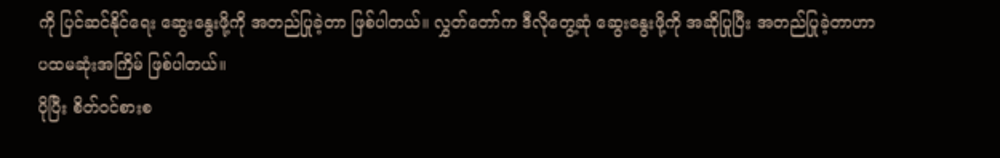ကို ပြင်ဆင်နိုင်ရေး ဆွေးနွေးဖို့ကို အတည်ပြုခဲ့တာ ဖြစ်ပါတယ်။ လွှတ်တော်က ဒီလိုတွေ့ဆုံ ဆွေးနွေးဖို့ကို အဆိုပြုပြီး အတည်ပြုခဲ့တာဟာ ပထမဆုံးအကြိမ် ဖြစ်ပါတယ်။
ပိုပြီး စိတ်ဝင်စားစ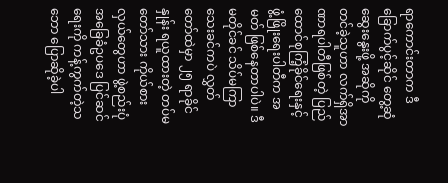ရာကောင်းတာက ဒီခြောက်ပွင့်ဆိုင် တွေ့ဆုံဆွေးနွေးဖို့ အဆိုကို တင်ခဲ့သူဟာ လက်ရှိအာဏာရပါတီဖြစ်တဲ့ ပြည်ထောင်စုကြံ့ခိုင်ရေးနှင့် ဖွံ့ဖြိုးရေးပါတီက အမတ် ဖြစ်နေတာပါပဲ။ ဒီမတိုင်ခင် သိပ်မကြာသေးခင်ကပဲ လွှတ်တော်ထဲမှာ ၂၅ ရာခိုင်နှုန်း ရယူထားတဲ့ တပ်မတော်သား ကိုယ်စားလှယ်တွေဟာ ဖွဲ့စည်းပုံအခြေခံဥပဒေ ပြင်ဆင်ရေးကို ကန့်ကွက်တဲ့သဘော ပြောဆိုခဲ့ပါ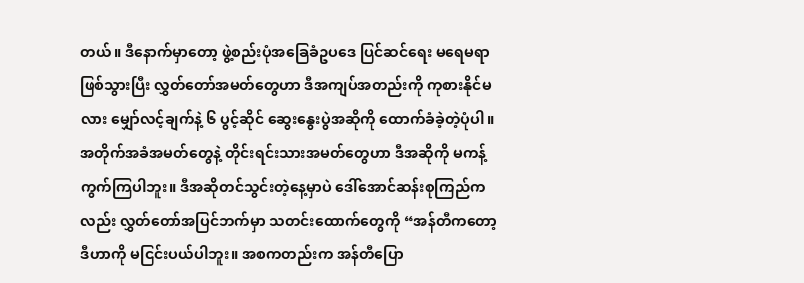တယ်။ ဒီနောက်မှာတော့ ဖွဲ့စည်းပုံအခြေခံဥပဒေ ပြင်ဆင်ရေး မရေမရာဖြစ်သွားပြီး လွှတ်တော်အမတ်တွေဟာ ဒီအကျပ်အတည်းကို ကုစားနိုင်မလား မျှော်လင့်ချက်နဲ့ ၆ ပွင့်ဆိုင် ဆွေးနွေးပွဲအဆိုကို ထောက်ခံခဲ့တဲ့ပုံပါ။
အတိုက်အခံအမတ်တွေနဲ့ တိုင်းရင်းသားအမတ်တွေဟာ ဒီအဆိုကို မကန့်ကွက်ကြပါဘူး။ ဒီအဆိုတင်သွင်းတဲ့နေ့မှာပဲ ဒေါ်အောင်ဆန်းစုကြည်ကလည်း လွှတ်တော်အပြင်ဘက်မှာ သတင်းထောက်တွေကို “အန်တီကတော့ ဒီဟာကို မငြင်းပယ်ပါဘူး။ အစကတည်းက အန်တီပြော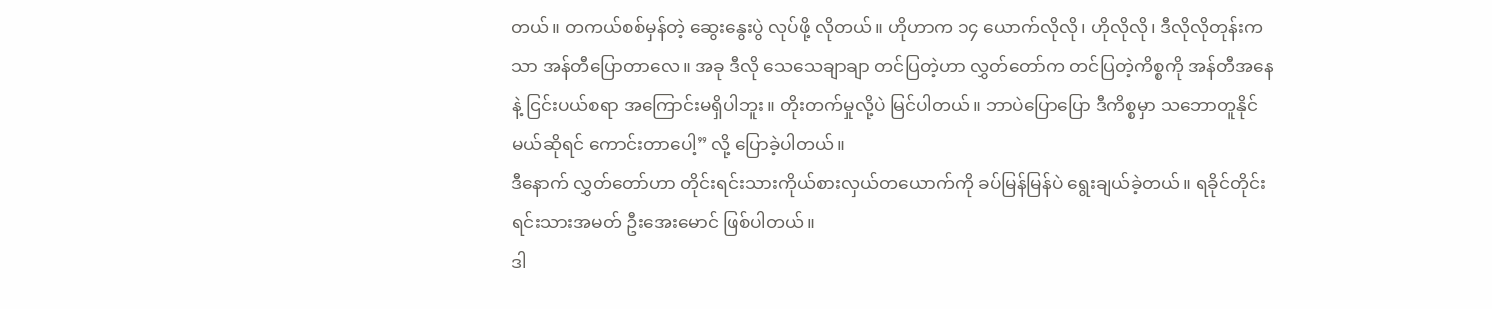တယ်။ တကယ်စစ်မှန်တဲ့ ဆွေးနွေးပွဲ လုပ်ဖို့ လိုတယ်။ ဟိုဟာက ၁၄ ယောက်လိုလို၊ ဟိုလိုလို၊ ဒီလိုလိုတုန်းကသာ အန်တီပြောတာလေ။ အခု ဒီလို သေသေချာချာ တင်ပြတဲ့ဟာ လွှတ်တော်က တင်ပြတဲ့ကိစ္စကို အန်တီအနေနဲ့ ငြင်းပယ်စရာ အကြောင်းမရှိပါဘူး။ တိုးတက်မှုလို့ပဲ မြင်ပါတယ်။ ဘာပဲပြောပြော ဒီကိစ္စမှာ သဘောတူနိုင်မယ်ဆိုရင် ကောင်းတာပေါ့” လို့ ပြောခဲ့ပါတယ်။
ဒီနောက် လွှတ်တော်ဟာ တိုင်းရင်းသားကိုယ်စားလှယ်တယောက်ကို ခပ်မြန်မြန်ပဲ ရွေးချယ်ခဲ့တယ်။ ရခိုင်တိုင်းရင်းသားအမတ် ဦးအေးမောင် ဖြစ်ပါတယ်။
ဒါ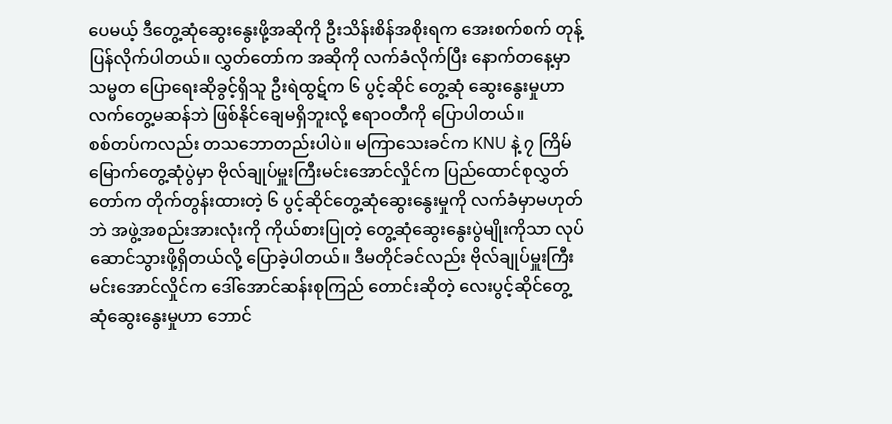ပေမယ့် ဒီတွေ့ဆုံဆွေးနွေးဖို့အဆိုကို ဦးသိန်းစိန်အစိုးရက အေးစက်စက် တုန့်ပြန်လိုက်ပါတယ်။ လွှတ်တော်က အဆိုကို လက်ခံလိုက်ပြီး နောက်တနေ့မှာ သမ္မတ ပြောရေးဆိုခွင့်ရှိသူ ဦးရဲထွဋ်က ၆ ပွင့်ဆိုင် တွေ့ဆုံ ဆွေးနွေးမှုဟာ လက်တွေ့မဆန်ဘဲ ဖြစ်နိုင်ချေမရှိဘူးလို့ ဧရာဝတီကို ပြောပါတယ်။
စစ်တပ်ကလည်း တသဘောတည်းပါပဲ။ မကြာသေးခင်က KNU နဲ့ ၇ ကြိမ်မြောက်တွေ့ဆုံပွဲမှာ ဗိုလ်ချုပ်မှူးကြီးမင်းအောင်လှိုင်က ပြည်ထောင်စုလွှတ်တော်က တိုက်တွန်းထားတဲ့ ၆ ပွင့်ဆိုင်တွေ့ဆုံဆွေးနွေးမှုကို လက်ခံမှာမဟုတ်ဘဲ အဖွဲ့အစည်းအားလုံးကို ကိုယ်စားပြုတဲ့ တွေ့ဆုံဆွေးနွေးပွဲမျိုးကိုသာ လုပ်ဆောင်သွားဖို့ရှိတယ်လို့ ပြောခဲ့ပါတယ်။ ဒီမတိုင်ခင်လည်း ဗိုလ်ချုပ်မှူးကြီး မင်းအောင်လှိုင်က ဒေါ်အောင်ဆန်းစုကြည် တောင်းဆိုတဲ့ လေးပွင့်ဆိုင်တွေ့ဆုံဆွေးနွေးမှုဟာ ဘောင်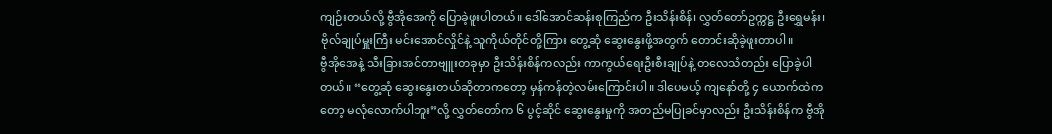ကျဉ်းတယ်လို့ ဗွီအိုအေကို ပြောခဲ့ဖူးပါတယ်။ ဒေါ်အောင်ဆန်းစုကြည်က ဦးသိန်းစိန်၊ လွှတ်တော်ဥက္ကဋ္ဌ ဦးရွှေမန်း၊ ဗိုလ်ချုပ်မှူးကြီး မင်းအောင်လှိုင်နဲ့ သူကိုယ်တိုင်တို့ကြား တွေ့ဆုံ ဆွေးနွေးဖို့အတွက် တောင်းဆိုခဲ့ဖူးတာပါ။
ဗွီအိုအေနဲ့ သီးခြားအင်တာဗျူးတခုမှာ ဦးသိန်းစိန်ကလည်း ကာကွယ်ရေးဦးစီးချုပ်နဲ့ တလေသံတည်း ပြောခဲ့ပါတယ်။ “တွေ့ဆုံ ဆွေးနွေးတယ်ဆိုတာကတော့ မှန်ကန်တဲ့လမ်းကြောင်းပါ။ ဒါပေမယ့် ကျနော်တို့ ၄ ယောက်ထဲကတော့ မလုံလောက်ပါဘူး”လို့ လွှတ်တော်က ၆ ပွင့်ဆိုင် ဆွေးနွေးမှုကို အတည်မပြုခင်မှာလည်း ဦးသိန်းစိန်က ဗွီအို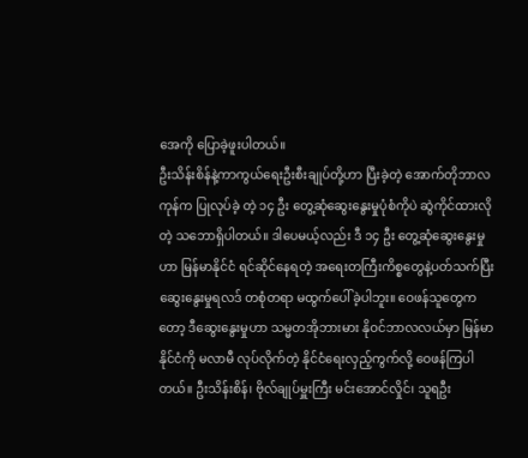အေကို ပြောခဲ့ဖူးပါတယ်။
ဦးသိန်းစိန်နဲ့ကာကွယ်ရေးဦးစီးချုပ်တို့ဟာ ပြီးခဲ့တဲ့ အောက်တိုဘာလကုန်က ပြုလုပ်ခဲ့ တဲ့ ၁၄ ဦး တွေ့ဆုံဆွေးနွေးမှုပုံစံကိုပဲ ဆွဲကိုင်ထားလိုတဲ့ သဘောရှိပါတယ်။ ဒါပေမယ့်လည်း ဒီ ၁၄ ဦး တွေ့ဆုံဆွေးနွေးမှုဟာ မြန်မာနိုင်ငံ ရင်ဆိုင်နေရတဲ့ အရေးတကြီးကိစ္စတွေနဲ့ပတ်သက်ပြီး ဆွေးနွေးမှုရလဒ် တစုံတရာ မထွက်ပေါ်ခဲ့ပါဘူး။ ဝေဖန်သူတွေကတော့ ဒီဆွေးနွေးမှုဟာ သမ္မတအိုဘားမား နိုဝင်ဘာလလယ်မှာ မြန်မာနိုင်ငံကို မလာမီ လုပ်လိုက်တဲ့ နိုင်ငံရေးလှည့်ကွက်လို့ ဝေဖန်ကြပါတယ်။ ဦးသိန်းစိန်၊ ဗိုလ်ချုပ်မှူးကြီး မင်းအောင်လှိုင်၊ သူရဦး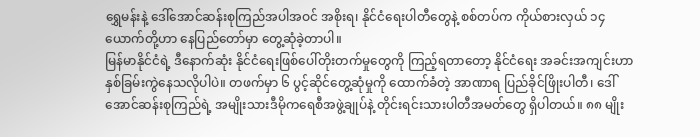ရွှေမန်းနဲ့ ဒေါ်အောင်ဆန်းစုကြည်အပါအဝင် အစိုးရ၊ နိုင်ငံရေးပါတီတွေနဲ့ စစ်တပ်က ကိုယ်စားလှယ် ၁၄ ယောက်တို့ဟာ နေပြည်တော်မှာ တွေ့ဆုံခဲ့တာပါ။
မြန်မာနိုင်ငံရဲ့ ဒီနောက်ဆုံး နိုင်ငံရေးဖြစ်ပေါ်တိုးတက်မှုတွေကို ကြည့်ရတာတော့ နိုင်ငံရေး အခင်းအကျင်းဟာ နှစ်ခြမ်းကွဲနေသလိုပါပဲ။ တဖက်မှာ ၆ ပွင့်ဆိုင်တွေ့ဆုံမှုကို ထောက်ခံတဲ့ အာဏာရ ပြည်ခိုင်ဖြိုးပါတီ၊ ဒေါ်အောင်ဆန်းစုကြည်ရဲ့ အမျိုးသားဒီမိုကရေစီအဖွဲ့ချုပ်နဲ့ တိုင်းရင်းသားပါတီအမတ်တွေ ရှိပါတယ်။ ၈၈ မျိုး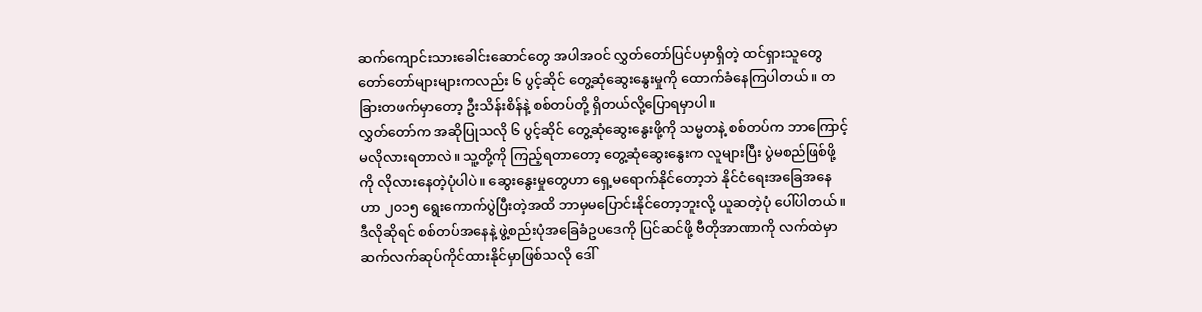ဆက်ကျောင်းသားခေါင်းဆောင်တွေ အပါအဝင် လွှတ်တော်ပြင်ပမှာရှိတဲ့ ထင်ရှားသူတွေ တော်တော်များများကလည်း ၆ ပွင့်ဆိုင် တွေ့ဆုံဆွေးနွေးမှုကို ထောက်ခံနေကြပါတယ်။ တခြားတဖက်မှာတော့ ဦးသိန်းစိန်နဲ့ စစ်တပ်တို့ ရှိတယ်လို့ပြောရမှာပါ။
လွှတ်တော်က အဆိုပြုသလို ၆ ပွင့်ဆိုင် တွေ့ဆုံဆွေးနွေးဖို့ကို သမ္မတနဲ့ စစ်တပ်က ဘာကြောင့် မလိုလားရတာလဲ။ သူ့တို့ကို ကြည့်ရတာတော့ တွေ့ဆုံဆွေးနွေးက လူများပြီး ပွဲမစည်ဖြစ်ဖို့ကို လိုလားနေတဲ့ပုံပါပဲ။ ဆွေးနွေးမှုတွေဟာ ရှေ့မရောက်နိုင်တော့ဘဲ နိုင်ငံရေးအခြေအနေဟာ ၂၀၁၅ ရွေးကောက်ပွဲပြီးတဲ့အထိ ဘာမှမပြောင်းနိုင်တော့ဘူးလို့ ယူဆတဲ့ပုံ ပေါ်ပါတယ်။ ဒီလိုဆိုရင် စစ်တပ်အနေနဲ့ ဖွဲ့စည်းပုံအခြေခံဥပဒေကို ပြင်ဆင်ဖို့ ဗီတိုအာဏာကို လက်ထဲမှာ ဆက်လက်ဆုပ်ကိုင်ထားနိုင်မှာဖြစ်သလို ဒေါ်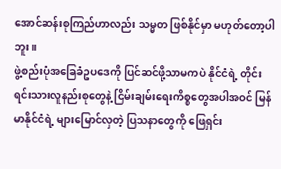အောင်ဆန်းစုကြည်ဟာလည်း သမ္မတ ဖြစ်နိုင်မှာ မဟုတ်တော့ပါဘူး။
ဖွဲ့စည်းပုံအခြေခံဥပဒေကို ပြင်ဆင်ဖို့သာမကပဲ နိုင်ငံရဲ့ တိုင်းရင်းသားလူနည်းစုတွေနဲ့ ငြိမ်းချမ်းရေးကိစ္စတွေအပါအဝင် မြန်မာနိုင်ငံရဲ့ များမြောင်လှတဲ့ ပြသနာတွေကို ဖြေရှင်း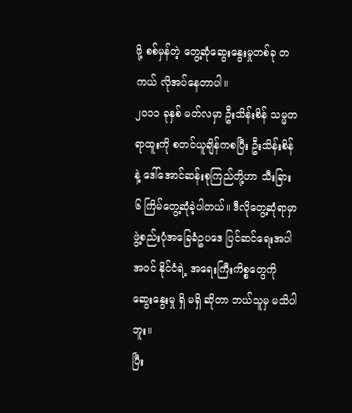ဖို့ စစ်မှန်တဲ့ တွေ့ဆုံဆွေးနွေးမှုတစ်ခု တကယ် လိုအပ်နေတာပါ။
၂၀၁၁ ခုနှစ် မတ်လမှာ ဦးသိန်းစိန် သမ္မတရာထူးကို စတင်ယူချိန်ကစပြီး ဦးသိန်းစိန်နဲ့ ဒေါ်အောင်ဆန်းစုကြည်တို့ဟာ သီးခြား ၆ ကြိမ်တွေ့ဆုံခဲ့ပါတယ်။ ဒီလိုတွေ့ဆုံရာမှာ ဖွဲ့စည်းပုံအခြေခံဥပဒေ ပြင်ဆင်ရေးအပါအဝင် နိုင်ငံရဲ့ အရေးကြီးကိစ္စတွေကို ဆွေးနွေးမှု ရှိ မရှိ ဆိုတာ ဘယ်သူမှ မသိပါဘူး။
ပြီး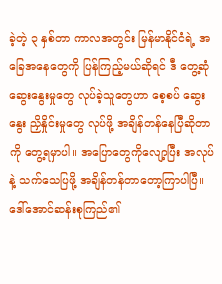ခဲ့တဲ့ ၃ နှစ်တာ ကာလအတွင်း မြန်မာနိုင်ငံရဲ့ အခြေအနေတွေကို ပြန်ကြည့်မယ်ဆိုရင် ဒီ တွေ့ဆုံဆွေးနွေးမှုတွေ လုပ်ခဲ့သူတွေဟာ စေ့စပ် ဆွေးနွေး ညှိနှိုင်းမှုတွေ လုပ်ဖို့ အချိန်တန်နေပြီဆိုတာကို တွေ့ရမှာပါ။ အပြောတွေကိုလျော့ပြီး အလုပ်နဲ့ သက်သေပြဖို့ အချိန်တန်တာတော့ကြာပါပြီ။
ဒေါ်အောင်ဆန်းစုကြည်၏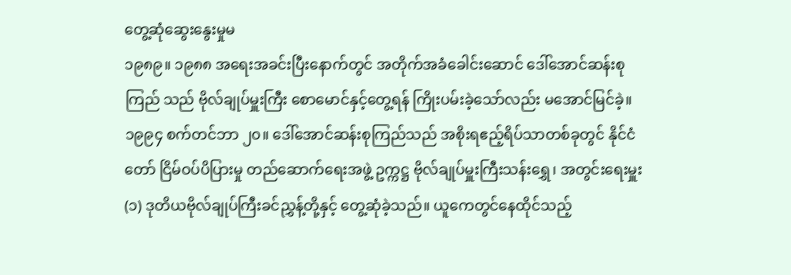တွေ့ဆုံဆွေးနွေးမှုမ
၁၉၈၉။ ၁၉၈၈ အရေးအခင်းပြီးနောက်တွင် အတိုက်အခံခေါင်းဆောင် ဒေါ်အောင်ဆန်းစုကြည် သည် ဗိုလ်ချုပ်မှူးကြီး စောမောင်နှင့်တွေ့ရန် ကြိုးပမ်းခဲ့သော်လည်း မအောင်မြင်ခဲ့။
၁၉၉၄ စက်တင်ဘာ ၂၀။ ဒေါ်အောင်ဆန်းစုကြည်သည် အစိုးရဧည့်ရိပ်သာတစ်ခုတွင် နိုင်ငံတော် ငြိမ်ဝပ်ပိပြားမှု တည်ဆောက်ရေးအဖွဲ့ ဥက္ကဋ္ဌ ဗိုလ်ချုပ်မှူးကြီးသန်းရွှေ၊ အတွင်းရေးမှူး (၁) ဒုတိယဗိုလ်ချုပ်ကြီးခင်ညွှန့်တို့နှင့် တွေ့ဆုံခဲ့သည်။ ယူကေတွင်နေထိုင်သည့်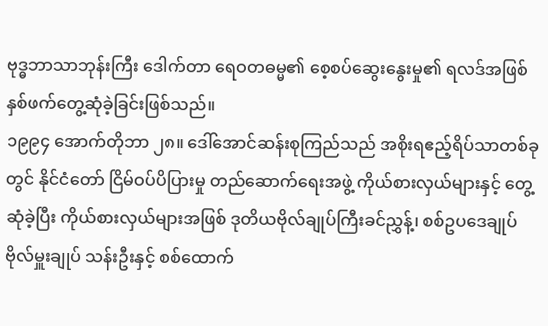ဗုဒ္ဓဘာသာဘုန်းကြီး ဒေါက်တာ ရေဝတဓမ္မ၏ စေ့စပ်ဆွေးနွေးမှု၏ ရလဒ်အဖြစ် နှစ်ဖက်တွေ့ဆုံခဲ့ခြင်းဖြစ်သည်။
၁၉၉၄ အောက်တိုဘာ ၂၈။ ဒေါ်အောင်ဆန်းစုကြည်သည် အစိုးရဧည့်ရိပ်သာတစ်ခုတွင် နိုင်ငံတော် ငြိမ်ဝပ်ပိပြားမှု တည်ဆောက်ရေးအဖွဲ့ ကိုယ်စားလှယ်များနှင့် တွေ့ဆုံခဲ့ပြီး ကိုယ်စားလှယ်များအဖြစ် ဒုတိယဗိုလ်ချုပ်ကြီးခင်ညွှန့်၊ စစ်ဥပဒေချုပ် ဗိုလ်မှူးချုပ် သန်းဦးနှင့် စစ်ထောက်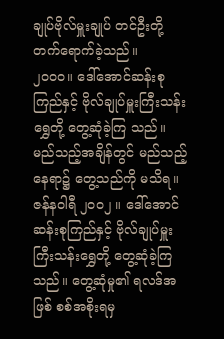ချုပ်ဗိုလ်မှူးချုပ် တင်ဦးတို့ တက်ရောက်ခဲ့သည်။
၂၀၀၀။ ဒေါ်အောင်ဆန်းစုကြည်နှင့် ဗိုလ်ချုပ်မှူးကြီးသန်းရွှေတို့ တွေ့ဆုံခဲ့ကြ သည်။ မည်သည့်အချိန်တွင် မည်သည့်နေရာ၌ တွေ့သည်ကို မသိရ။
ဇန်နဝါရီ ၂၀၀၂ ။ ဒေါ်အောင်ဆန်းစုကြည်နှင့် ဗိုလ်ချုပ်မှူးကြီးသန်းရွှေတို့ တွေ့ဆုံခဲ့ကြသည်။ တွေ့ဆုံမှု၏ ရလဒ်အဖြစ် စစ်အစိုးရမှ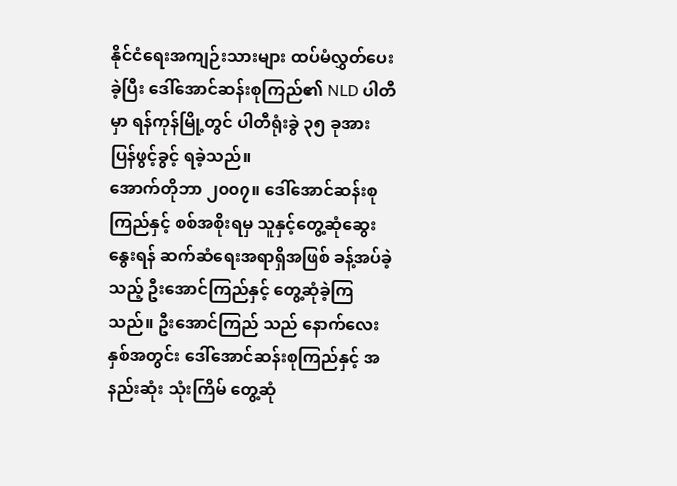နိုင်ငံရေးအကျဉ်းသားများ ထပ်မံလွှတ်ပေးခဲ့ပြီး ဒေါ်အောင်ဆန်းစုကြည်၏ NLD ပါတီမှာ ရန်ကုန်မြို့တွင် ပါတီရုံးခွဲ ၃၅ ခုအား ပြန်ဖွင့်ခွင့် ရခဲ့သည်။
အောက်တိုဘာ ၂၀၀၇။ ဒေါ်အောင်ဆန်းစုကြည်နှင့် စစ်အစိုးရမှ သူနှင့်တွေ့ဆုံဆွေးနွေးရန် ဆက်ဆံရေးအရာရှိအဖြစ် ခန့်အပ်ခဲ့သည့် ဦးအောင်ကြည်နှင့် တွေ့ဆုံခဲ့ကြသည်။ ဦးအောင်ကြည် သည် နောက်လေးနှစ်အတွင်း ဒေါ်အောင်ဆန်းစုကြည်နှင့် အနည်းဆုံး သုံးကြိမ် တွေ့ဆုံ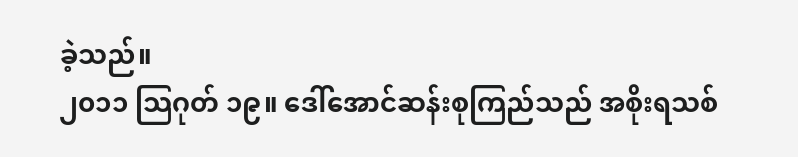ခဲ့သည်။
၂၀၁၁ သြဂုတ် ၁၉။ ဒေါ်အောင်ဆန်းစုကြည်သည် အစိုးရသစ်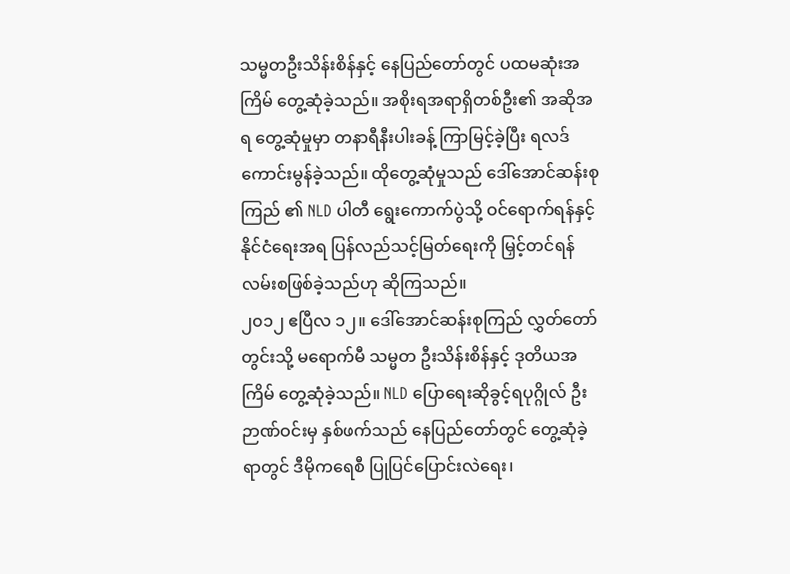သမ္မတဦးသိန်းစိန်နှင့် နေပြည်တော်တွင် ပထမဆုံးအကြိမ် တွေ့ဆုံခဲ့သည်။ အစိုးရအရာရှိတစ်ဦး၏ အဆိုအရ တွေ့ဆုံမှုမှာ တနာရီနီးပါးခန့် ကြာမြင့်ခဲ့ပြီး ရလဒ်ကောင်းမွန်ခဲ့သည်။ ထိုတွေ့ဆုံမှုသည် ဒေါ်အောင်ဆန်းစုကြည် ၏ NLD ပါတီ ရွေးကောက်ပွဲသို့ ဝင်ရောက်ရန်နှင့် နိုင်ငံရေးအရ ပြန်လည်သင့်မြတ်ရေးကို မြှင့်တင်ရန် လမ်းစဖြစ်ခဲ့သည်ဟု ဆိုကြသည်။
၂၀၁၂ ဧပြီလ ၁၂။ ဒေါ်အောင်ဆန်းစုကြည် လွှတ်တော်တွင်းသို့ မရောက်မီ သမ္မတ ဦးသိန်းစိန်နှင့် ဒုတိယအကြိမ် တွေ့ဆုံခဲ့သည်။ NLD ပြောရေးဆိုခွင့်ရပုဂ္ဂိုလ် ဦးဉာဏ်ဝင်းမှ နှစ်ဖက်သည် နေပြည်တော်တွင် တွေ့ဆုံခဲ့ရာတွင် ဒီမိုကရေစီ ပြုပြင်ပြောင်းလဲရေး၊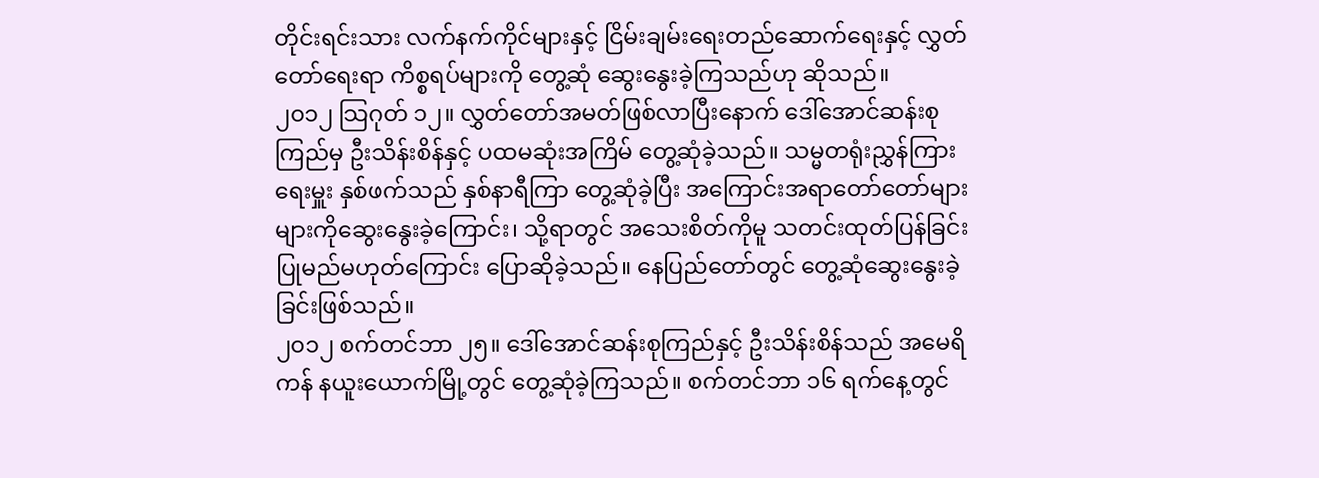တိုင်းရင်းသား လက်နက်ကိုင်များနှင့် ငြိမ်းချမ်းရေးတည်ဆောက်ရေးနှင့် လွှတ်တော်ရေးရာ ကိစ္စရပ်များကို တွေ့ဆုံ ဆွေးနွေးခဲ့ကြသည်ဟု ဆိုသည်။
၂၀၁၂ သြဂုတ် ၁၂။ လွှတ်တော်အမတ်ဖြစ်လာပြီးနောက် ဒေါ်အောင်ဆန်းစုကြည်မှ ဦးသိန်းစိန်နှင့် ပထမဆုံးအကြိမ် တွေ့ဆုံခဲ့သည်။ သမ္မတရုံးညွှန်ကြားရေးမှူး နှစ်ဖက်သည် နှစ်နာရီကြာ တွေ့ဆုံခဲ့ပြီး အကြောင်းအရာတော်တော်များများကိုဆွေးနွေးခဲ့ကြောင်း၊ သို့ရာတွင် အသေးစိတ်ကိုမူ သတင်းထုတ်ပြန်ခြင်း ပြုမည်မဟုတ်ကြောင်း ပြောဆိုခဲ့သည်။ နေပြည်တော်တွင် တွေ့ဆုံဆွေးနွေးခဲ့ခြင်းဖြစ်သည်။
၂၀၁၂ စက်တင်ဘာ ၂၅။ ဒေါ်အောင်ဆန်းစုကြည်နှင့် ဦးသိန်းစိန်သည် အမေရိကန် နယူးယောက်မြို့တွင် တွေ့ဆုံခဲ့ကြသည်။ စက်တင်ဘာ ၁၆ ရက်နေ့တွင်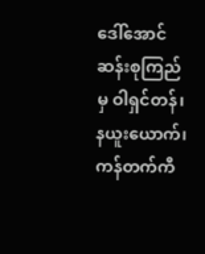ဒေါ်အောင်ဆန်းစုကြည်မှ ဝါရှင်တန်၊ နယူးယောက်၊ ကန်တက်ကီ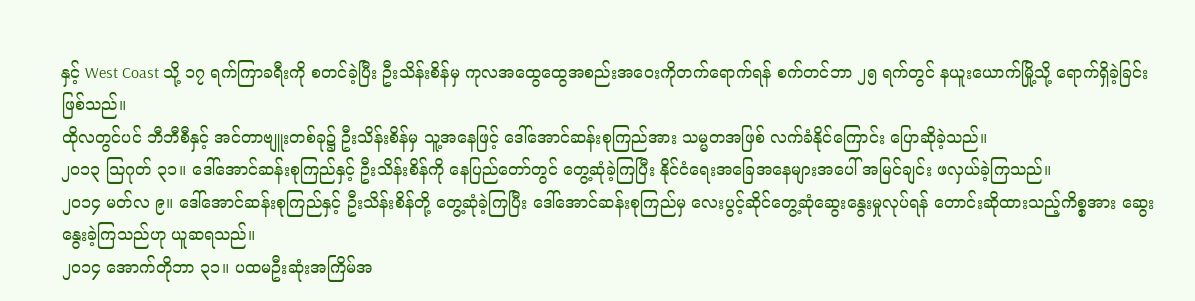နှင့် West Coast သို့ ၁၇ ရက်ကြာခရီးကို စတင်ခဲ့ပြီး ဦးသိန်းစိန်မှ ကုလအထွေထွေအစည်းအဝေးကိုတက်ရောက်ရန် စက်တင်ဘာ ၂၅ ရက်တွင် နယူးယောက်မြို့သို့ ရောက်ရှိခဲ့ခြင်း ဖြစ်သည်။
ထိုလတွင်ပင် ဘီဘီစီနှင့် အင်တာဗျူးတစ်ခု၌ ဦးသိန်းစိန်မှ သူ့အနေဖြင့် ဒေါ်အောင်ဆန်းစုကြည်အား သမ္မတအဖြစ် လက်ခံနိုင်ကြောင်း ပြောဆိုခဲ့သည်။
၂၀၁၃ သြဂုတ် ၃၁။ ဒေါ်အောင်ဆန်းစုကြည်နှင့် ဦးသိန်းစိန်ကို နေပြည်တော်တွင် တွေ့ဆုံခဲ့ကြပြီး နိုင်ငံရေးအခြေအနေများအပေါ် အမြင်ချင်း ဖလှယ်ခဲ့ကြသည်။
၂၀၁၄ မတ်လ ၉။ ဒေါ်အောင်ဆန်းစုကြည်နှင့် ဦးသိန်းစိန်တို့ တွေ့ဆုံခဲ့ကြပြီး ဒေါ်အောင်ဆန်းစုကြည်မှ လေးပွင့်ဆိုင်တွေ့ဆုံဆွေးနွေးမှုလုပ်ရန် တောင်းဆိုထားသည့်ကိစ္စအား ဆွေးနွေးခဲ့ကြသည်ဟု ယူဆရသည်။
၂၀၁၄ အောက်တိုဘာ ၃၁။ ပထမဦးဆုံးအကြိမ်အ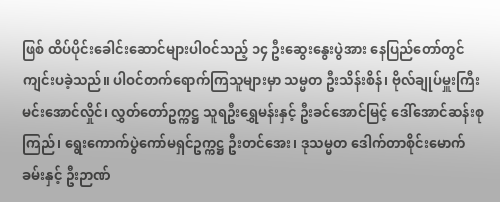ဖြစ် ထိပ်ပိုင်းခေါင်းဆောင်များပါဝင်သည့် ၁၄ ဦးဆွေးနွေးပွဲအား နေပြည်တော်တွင် ကျင်းပခဲ့သည်။ ပါဝင်တက်ရောက်ကြသူများမှာ သမ္မတ ဦးသိန်းစိန်၊ ဗိုလ်ချုပ်မှူးကြီး မင်းအောင်လှိုင်၊ လွှတ်တော်ဥက္ကဋ္ဌ သူရဦးရွှေမန်းနှင့် ဦးခင်အောင်မြင့် ဒေါ်အောင်ဆန်းစုကြည်၊ ရွေးကောက်ပွဲကော်မရှင်ဥက္ကဋ္ဌ ဦးတင်အေး၊ ဒုသမ္မတ ဒေါက်တာစိုင်းမောက်ခမ်းနှင့် ဦးဉာဏ်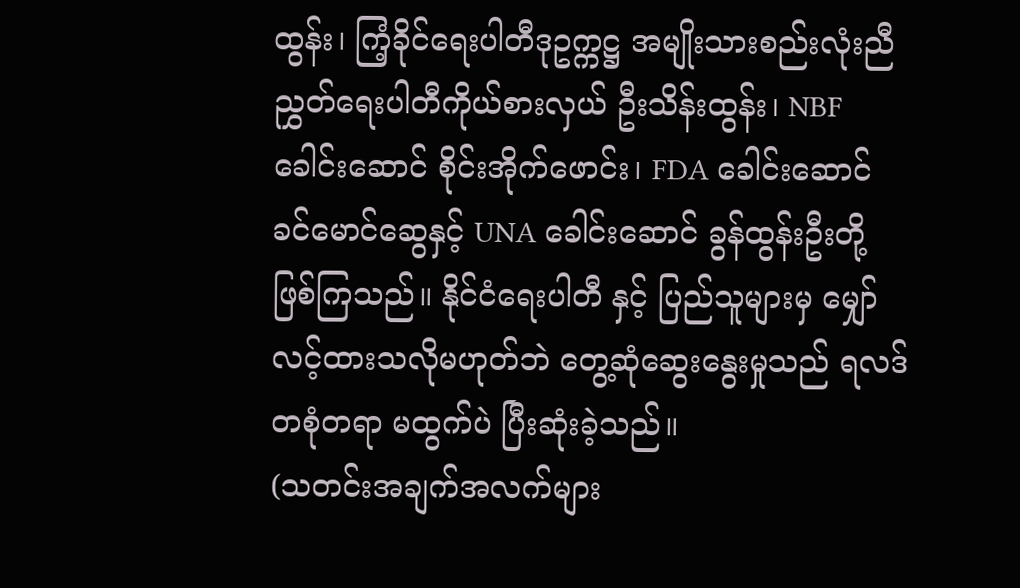ထွန်း၊ ကြံ့ခိုင်ရေးပါတီဒုဥက္ကဋ္ဌ အမျိုးသားစည်းလုံးညီညွှတ်ရေးပါတီကိုယ်စားလှယ် ဦးသိန်းထွန်း၊ NBF ခေါင်းဆောင် စိုင်းအိုက်ဖောင်း၊ FDA ခေါင်းဆောင် ခင်မောင်ဆွေနှင့် UNA ခေါင်းဆောင် ခွန်ထွန်းဦးတို့ ဖြစ်ကြသည်။ နိုင်ငံရေးပါတီ နှင့် ပြည်သူများမှ မျှော်လင့်ထားသလိုမဟုတ်ဘဲ တွေ့ဆုံဆွေးနွေးမှုသည် ရလဒ် တစုံတရာ မထွက်ပဲ ပြီးဆုံးခဲ့သည်။
(သတင်းအချက်အလက်များ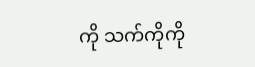ကို သက်ကိုကို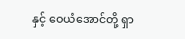နှင့် ဝေယံအောင်တို့ ရှာ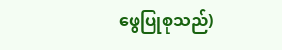ဖွေပြုစုသည်)